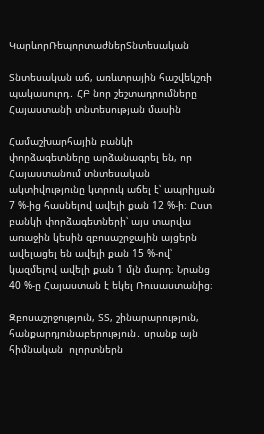ԿարևորՌեպորտաժներՏնտեսական

Տնտեսական աճ, առևտրային հաշվեկշռի պակասուրդ․ ՀԲ նոր շեշտադրումները Հայաստանի տնտեսության մասին

Համաշխարհային բանկի փորձագետները արձանագրել են, որ Հայաստանում տնտեսական ակտիվությունը կտրուկ աճել է՝ ապրիլյան 7 %-ից հասնելով ավելի քան 12 %-ի։ Ըստ բանկի փորձագետների՝ այս տարվա առաջին կեսին զբոսաշրջային այցերն ավելացել են ավելի քան 15 %-ով՝ կազմելով ավելի քան 1 մլն մարդ։ Նրանց 40 %-ը Հայաստան է եկել Ռուսաստանից։

Զբոսաշրջություն, ՏՏ, շինարարություն, հանքարդյունաբերություն․ սրանք այն հիմնական  ոլորտներն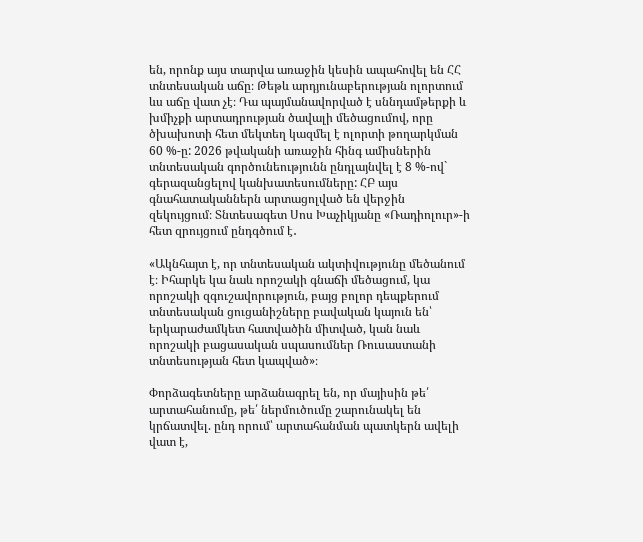են, որոնք այս տարվա առաջին կեսին ապահովել են ՀՀ տնտեսական աճը։ Թեթև արդյունաբերության ոլորտում ևս աճը վատ չէ։ Դա պայմանավորված է սննդամթերքի և խմիչքի արտադրության ծավալի մեծացումով, որը ծխախոտի հետ մեկտեղ կազմել է ոլորտի թողարկման 60 %-ը: 2026 թվականի առաջին հինգ ամիսներին տնտեսական գործունեությունն ընդլայնվել է 8 %-ով` գերազանցելով կանխատեսումները: ՀԲ այս գնահատականներն արտացոլված են վերջին զեկույցում։ Տնտեսագետ Սոս Խաչիկյանը «Ռադիոլուր»-ի հետ զրույցում ընդգծում է․

«Ակնհայտ է, որ տնտեսական ակտիվությունը մեծանում է։ Իհարկե կա նաև որոշակի գնաճի մեծացում, կա որոշակի զգուշավորություն, բայց բոլոր դեպքերում տնտեսական ցուցանիշները բավական կայուն են՝ երկարաժամկետ հատվածին միտված, կան նաև որոշակի բացասական սպասումներ Ռուսաստանի տնտեսության հետ կապված»։

Փորձագետները արձանագրել են, որ մայիսին թե՛ արտահանումը, թե՛ ներմուծումը շարունակել են կրճատվել. ընդ որում՝ արտահանման պատկերն ավելի վատ է,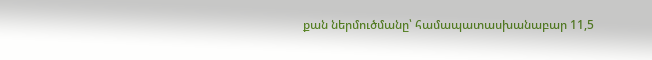քան ներմուծմանը՝ համապատասխանաբար 11,5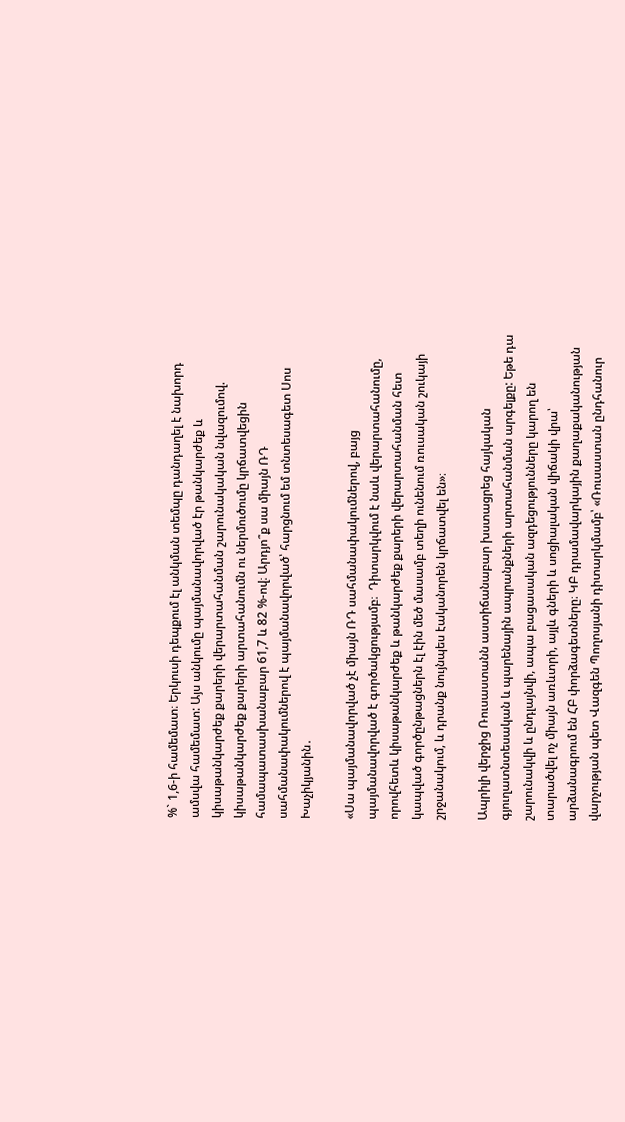%` 1,6-ի համեմատ։ Երկուսի դեպքում էլ անկման տեմպը դանդաղել է նախորդ ամսվա համեմատ: Այս անկումը պայմանավորված էր թանկարժեք և կիսաթանկարժեք քարերի վերարտահանման շարունակական նվազումով. կիսաթանկարժեք քարերի արտահանումն ու ներմուծումը կրճատվեցին համապատասխանաբար 61,7 և 82 %-ով։ Արդյո՞ք սա միայն ՌԴ սահմանափակումներով է պայմանավորված՝ հարցնում եմ տնտեսագետ Սոս Խաչիկյանին․

«Սա պայմանավորված չէ միայն ՌԴ սահմանափակումներով, բայց պայմանավորված է գործակցությամբ։  Դիտարկվում է նաև վերարտահանումը, որովհետև կիսաթանկարժեք և թանկարժեք քարերի վերարտահանման հետ կապված գործընթացներն էլ էին մեծ մասամբ տեղի ունենում ռուսական շուկայի շրջանակում, և դրանք նույնպես էականորեն կրճատվել են»։

Ապրիլի վերջից Ռուսաստանն աստիճանաբար խստացրեց հայկական գյուղատնտեսական և պարենային ապրանքների արտահանման արգելքը: Եթե դա շարունակվի և ընդլայնվի, ապա բացասական ազդեցությունները կարող են տարածվել ոչ միայն առևտրի, այլև գների և սոցիալական վիճակի վրա՝ արձանագրում են ՀԲ փորձագետները։ ԿԲ դրամավարկային քաղաքականության վարչության պետ Վազգեն Պողոսյանի դիտարկմամբ՝ «Ռուսաստան ընդհանուր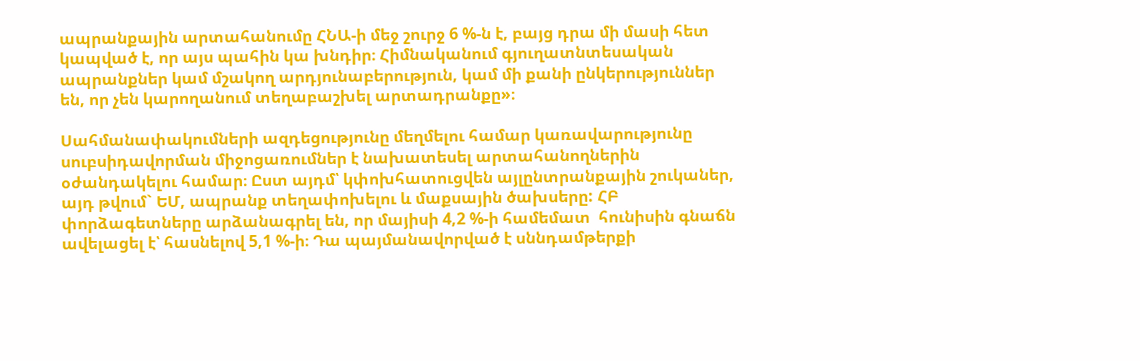ապրանքային արտահանումը ՀՆԱ-ի մեջ շուրջ 6 %-ն է, բայց դրա մի մասի հետ կապված է, որ այս պահին կա խնդիր։ Հիմնականում գյուղատնտեսական ապրանքներ կամ մշակող արդյունաբերություն, կամ մի քանի ընկերություններ են, որ չեն կարողանում տեղաբաշխել արտադրանքը»։

Սահմանափակումների ազդեցությունը մեղմելու համար կառավարությունը սուբսիդավորման միջոցառումներ է նախատեսել արտահանողներին օժանդակելու համար։ Ըստ այդմ՝ կփոխհատուցվեն այլընտրանքային շուկաներ, այդ թվում` ԵՄ, ապրանք տեղափոխելու և մաքսային ծախսերը: ՀԲ փորձագետները արձանագրել են, որ մայիսի 4,2 %-ի համեմատ  հունիսին գնաճն ավելացել է՝ հասնելով 5,1 %-ի։ Դա պայմանավորված է սննդամթերքի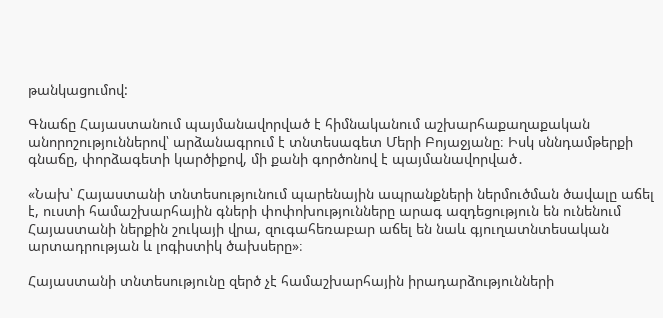թանկացումով:

Գնաճը Հայաստանում պայմանավորված է հիմնականում աշխարհաքաղաքական անորոշություններով՝ արձանագրում է տնտեսագետ Մերի Բոյաջյանը։ Իսկ սննդամթերքի գնաճը, փորձագետի կարծիքով, մի քանի գործոնով է պայմանավորված․

«Նախ՝ Հայաստանի տնտեսությունում պարենային ապրանքների ներմուծման ծավալը աճել է, ուստի համաշխարհային գների փոփոխությունները արագ ազդեցություն են ունենում Հայաստանի ներքին շուկայի վրա, զուգահեռաբար աճել են նաև գյուղատնտեսական արտադրության և լոգիստիկ ծախսերը»։

Հայաստանի տնտեսությունը զերծ չէ համաշխարհային իրադարձությունների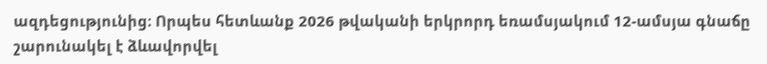ազդեցությունից։ Որպես հետևանք 2026 թվականի երկրորդ եռամսյակում 12-ամսյա գնաճը շարունակել է ձևավորվել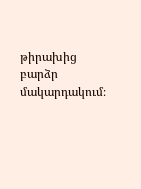թիրախից բարձր մակարդակում։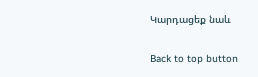Կարդացեք նաև

Back to top button